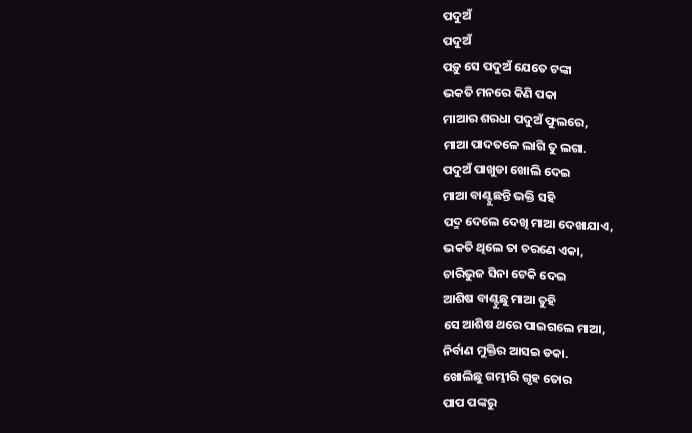ପଦୁଅଁ
ପଦୁଅଁ
ପଡ଼ୁ ସେ ପଦୁଅଁ ଯେତେ ଟଙ୍କା
ଭକତି ମନରେ କିଣି ପକା
ମାଆର ଶରଧା ପଦୁଅଁ ଫୁଲରେ,
ମାଆ ପାଦତଳେ ଲାଗି ତୁ ଲଗା.
ପଦୁଅଁ ପାଖୁଡା ଖୋଲି ଦେଇ
ମାଆ ବାଣ୍ଟୁଛନ୍ତି ଭକ୍ତି ସହି
ପଦ୍ମ ଦେଲେ ଦେଖି ମାଆ ଦେଖାଯାଏ,
ଭକତି ଥିଲେ ତା ଚରଣେ ଏକା,
ଚାରିଭୁଜ ସିନା ଟେକି ଦେଇ
ଆଶିଷ ବାଣ୍ଟୁଛୁ ମାଆ ତୁହି
ସେ ଆଶିଷ ଥରେ ପାଇଗଲେ ମାଆ,
ନିର୍ବାଣ ମୁକ୍ତିର ଆସଇ ଡକା.
ଖୋଲିଛୁ ଗମ୍ଭୀରି ଗୃହ ତୋର
ପାପ ପଙ୍କରୁ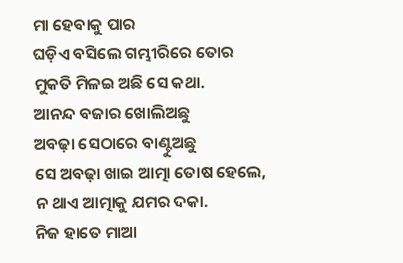ମା ହେବାକୁ ପାର
ଘଡ଼ିଏ ବସିଲେ ଗମ୍ଭୀରିରେ ତୋର
ମୁକତି ମିଳଇ ଅଛି ସେ କଥା.
ଆନନ୍ଦ ବଜାର ଖୋଲିଅଛୁ
ଅବଢ଼ା ସେଠାରେ ବାଣ୍ଟୁଅଛୁ
ସେ ଅବଢ଼ା ଖାଇ ଆତ୍ମା ତୋଷ ହେଲେ,
ନ ଥାଏ ଆତ୍ମାକୁ ଯମର ଦକା.
ନିଜ ହାତେ ମାଆ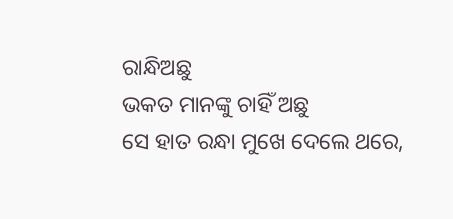ରାନ୍ଧିଅଛୁ
ଭକତ ମାନଙ୍କୁ ଚାହିଁ ଅଛୁ
ସେ ହାତ ରନ୍ଧା ମୁଖେ ଦେଲେ ଥରେ,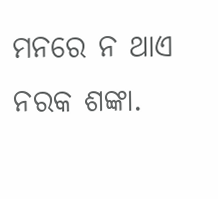ମନରେ ନ ଥାଏ ନରକ ଶଙ୍କା.